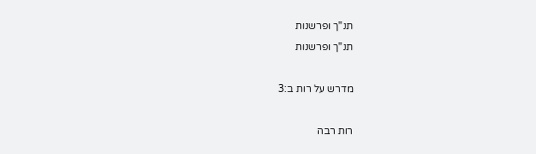תנ"ך ופרשנות
תנ"ך ופרשנות

מדרש על רות ב:3

רות רבה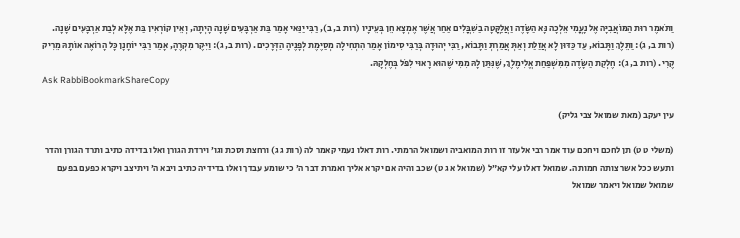וַתֹּאמֶר רוּת הַמּוֹאֲבִיָּה אֶל נָעֳמִי אֵלְכָה נָּא הַשָֹּׂדֶה וַאֲלַקֳּטָה בַשִׁבֳּלִים אַחַר אֲשֶׁר אֶמְצָא חֵן בְּעֵינָיו (רות ב, ב), רַבִּי יַנַּאי אָמַר בַּת אַרְבָּעִים שָׁנָה הָיְתָה, וְאֵין קוֹרְאִין בַּת אֶלָּא לְבַת אַרְבָּעִים שָׁנָה. (רות ב, ג): וַתֵּלֶךְ וַתָּבוֹא, עַד כַּדּוּן לָא אֲזַלַת וְאַתְּ אֲמַרְתְּ וַתָּבוֹא, רַבִּי יְהוּדָה בְּרַבִּי סִימוֹן אָמַר הִתְחִילָה מְסַיֶּמֶת לְפָנֶיהָ הַדְּרָכִים. (רות ב, ג): וַיִּקֶר מִקְרֶהָ, אָמַר רַבִּי יוֹחָנָן כָּל הָרוֹאֶה אוֹתָהּ מֵרִיק קֶרִי. (רות ב, ג): חֶלְקַת הַשָֹּׂדֶה מִמִּשְׁפַּחַת אֱלִימֶלֶךְ, שֶׁנִּתַּן לָהּ מִמִּי שֶׁהוּא רָאוּי לִפֹּל בְּחֶלְקָהּ.
Ask RabbiBookmarkShareCopy

עין יעקב (מאת שמואל צבי גליק)

(משלי ט ט) תן לחכם ויחכם עוד אמר רבי אלעזר זו רות המואביה ושמואל הרמתי. רות דאלו נעמי קאמר לה (רות ג ג) ורחצת וסכת וגו׳ וירדת הגורן ואלו בדידה כתיב ותרד הגורן והדר ותעש ככל אשר צותה חמותה. שמואל דאלו עלי קא״ל (שמואל א ג ט) שכב והיה אם יקרא אליך ואמרת דבר ה׳ כי שומע עבדך ואלו בדידיה כתיב ויבא ה׳ ויתיצב ויקרא כפעם בפעם שמואל שמואל ויאמר שמואל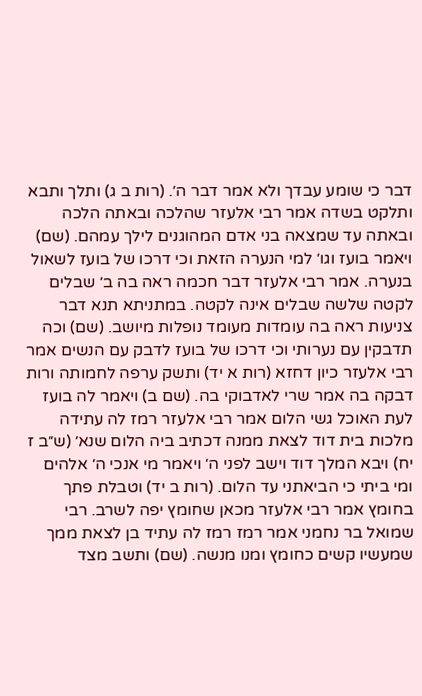דבר כי שומע עבדך ולא אמר דבר ה׳. (רות ב ג) ותלך ותבא ותלקט בשדה אמר רבי אלעזר שהלכה ובאתה הלכה ובאתה עד שמצאה בני אדם המהוגנים לילך עמהם. (שם) ויאמר בועז וגו׳ למי הנערה הזאת וכי דרכו של בועז לשאול בנערה. אמר רבי אלעזר דבר חכמה ראה בה ב׳ שבלים לקטה שלשה שבלים אינה לקטה. במתניתא תנא דבר צניעות ראה בה עומדות מעומד נופלות מיושב. (שם) וכה תדבקין עם נערותי וכי דרכו של בועז לדבק עם הנשים אמר רבי אלעזר כיון דחזא (רות א יד) ותשק ערפה לחמותה ורות דבקה בה אמר שרי לאדבוקי בה. (שם ב) ויאמר לה בועז לעת האוכל גשי הלום אמר רבי אלעזר רמז לה עתידה מלכות בית דוד לצאת ממנה דכתיב ביה הלום שנא׳ (ש״ב ז יח) ויבא המלך דוד וישב לפני ה׳ ויאמר מי אנכי ה׳ אלהים ומי ביתי כי הביאתני עד הלום. (רות ב יד) וטבלת פתך בחומץ אמר רבי אלעזר מכאן שחומץ יפה לשרב. רבי שמואל בר נחמני אמר רמז רמז לה עתיד בן לצאת ממך שמעשיו קשים כחומץ ומנו מנשה. (שם) ותשב מצד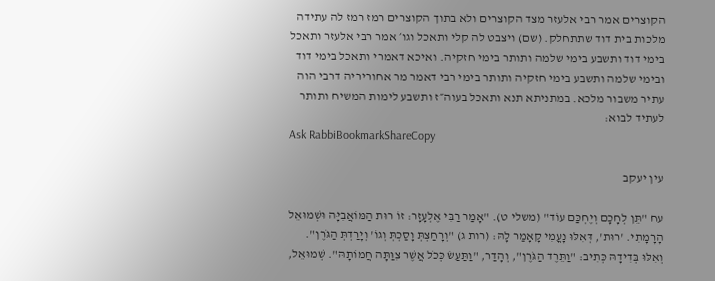הקוצרים אמר רבי אלעזר מצד הקוצרים ולא בתוך הקוצרים רמז רמז לה עתידה מלכות בית דוד שתתחלק. (שם) ויצבט לה קלי ותאכל וגו׳ אמר רבי אלעזר ותאכל בימי דוד ותשבע בימי שלמה ותותר בימי חזקיה. ואיכא דאמרי ותאכל בימי דוד ובימי שלמה ותשבע בימי חזקיה ותותר בימי רבי דאמר מר אחוריריה דרבי הוה עתיר משבור מלכא. במתניתא תנא ותאכל בעוה״ז ותשבע לימות המשיח ותותר לעתיד לבוא:
Ask RabbiBookmarkShareCopy

עין יעקב

עח "תֵּן לְחָכָם וְיֶחְכַּם עוֹד" (משלי ט). "אָמַר רַבִּי אֶלְעָזָר: זוֹ רוּת הַמּוֹאֲבִיָּה וּשְׁמוּאֵל הָרָמָתִי. 'רוּת', דְּאִלּוּ נָעֳמִי קָאָמַר לָהּ: (רות ג) "וְרָחַצְתְּ וָסַכְתְּ וְגוֹ' וְיָרַדְתְּ הַגֹּרֶן". וְאִלּוּ בְּדִידָהּ כְּתִיב: "וַתֵּרֶד הַגֹּרֶן", וְהָדַר, "וַתַּעַשׂ כְּכֹל אֲשֶׁר צִוַּתָּה חֲמוֹתָהּ". שְׁמוּאֵל,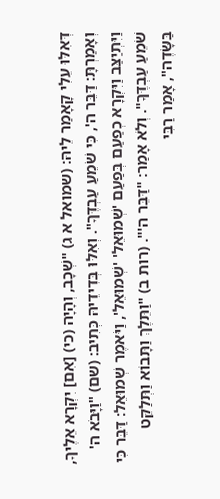דְּאִלּוּ עֵלִי קָאָמַר לֵיהּ: (שמואל א ג) "שְׁכָב, וְהָיָה (כי) [אִם] יִקְרָא אֵלֶיךָ, וְאָמַרְתָּ: דַּבֵּר ה', כִּי שֹׁמֵעַ עַבְדֶּךָ". וְאִלּוּ בְּדִידֵיהּ כְּתִיב: (שם) "וַיָּבֹא ה' וַיִּתְיַצַּב וַיִּקְרָא כְפַעַם בְּפַעַם 'שְׁמוּאֵל' 'שְׁמוּאֵל', וַיֹּאמֶר שְׁמוּאֵל: דַּבֵּר כִּי שֹׁמֵעַ עַבְדֶּךָ". וְלֹא אָמַר: "דַּבֵּר ה'". (רות ב) "וַתֵּלֶךְ וַתָּבוֹא וַתְּלַקֵּט בַּשָּׂדֶה", אָמַר רַבִּי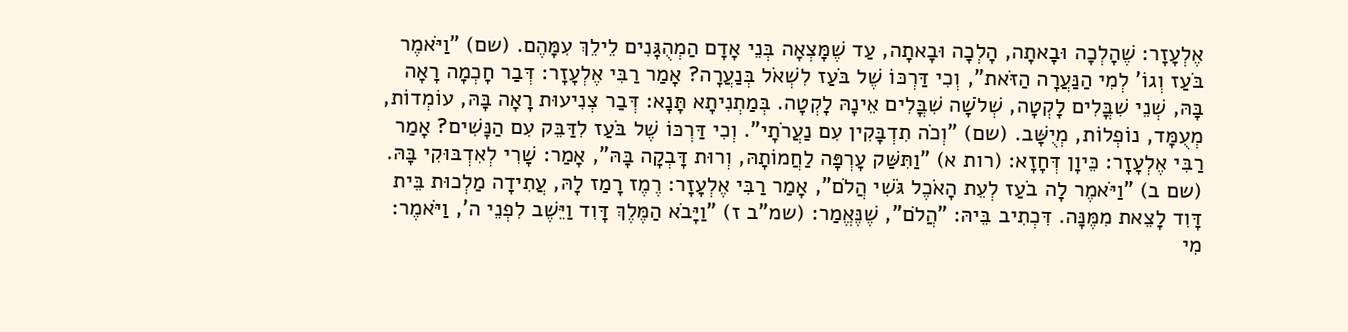אֶלְעָזָר: שֶׁהָלְכָה וּבָאתָה, הָלְכָה וּבָאתָה, עַד שֶׁמָּצְאָה בְּנֵי אָדָם הַמְהֻגָּנִים לֵילֵךְ עִמָּהֶם. (שם) "וַיֹּאמֶר בֹּעַז וְגוֹ' לְמִי הַנַּעֲרָה הַזֹּאת", וְכִי דַּרְכּוֹ שֶׁל בֹּעַז לִשְׁאֹל בְּנַעֲרָה? אָמַר רַבִּי אֶלְעָזָר: דְּבַר חָכְמָה רָאָה בָּהּ, שְׁנֵי שִׁבֳּלִים לָקְטָה, שְׁלֹשָׁה שִׁבֳּלִים אֵינָהּ לָקְטָה. בְּמַתְנִיתָא תָּנָא: דְּבַר צְנִיעוּת רָאָה בָּהּ, עוֹמְדוֹת, מְעֻמָּד, נוֹפְלוֹת, מְיֻשָּׁב. (שם) "וְכֹה תִדְבָּקִין עִם נַעֲרֹתָי". וְכִי דַּרְכּוֹ שֶׁל בֹּעַז לִדַּבֵּק עִם הַנָּשִׁים? אָמַר רַבִּי אֶלְעָזָר: כֵּיוָן דְּחָזָא: (רות א) "וַתִּשַּׁק עָרְפָּה לַחֲמוֹתָהּ, וְרוּת דָּבְקָה בָּהּ", אָמַר: שָׁרִי לְאִדְבּוּקִי בָּהּ. (שם ב) "וַיֹּאמֶר לָה בֹעַז לְעֵת הָאֹכֶל גֹּשִׁי הֲלֹם", אָמַר רַבִּי אֶלְעָזָר: רֶמֶז רָמַז לָהּ, עֲתִידָה מַלְכוּת בֵּית דָּוִד לָצֵאת מִמֶּנָּה. דִּכְתִיב בֵּיהּ: "הֲלֹם", שֶׁנֶּאֱמַר: (שמ"ב ז) "וַיָּבֹא הַמֶּלֶךְ דָּוִד וַיֵּשֶׁב לִפְנֵי ה', וַיֹּאמֶר: מִי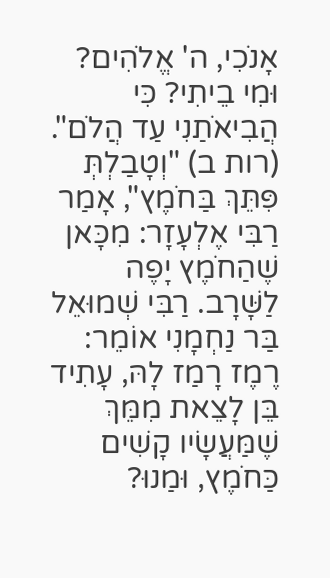אָנֹכִי, ה' אֱלֹהִים? וּמִי בֵיתִי? כִּי הֲבִיאֹתַנִי עַד הֲלֹם". (רות ב) "וְטָבַלְתְּ פִּתֵּךְ בַּחֹמֶץ", אָמַר רַבִּי אֶלְעָזָר: מִכָּאן שֶׁהַחֹמֶץ יָפֶה לַשָּׁרָב. רַבִּי שְׁמוּאֵל בַּר נַחְמָנִי אוֹמֵר: רֶמֶז רָמַז לָהּ, עָתִיד בֵּן לָצֵאת מִמֵּךְ שֶׁמַּעֲשָׂיו קָשִׁים כַּחֹמֶץ, וּמַנוּ?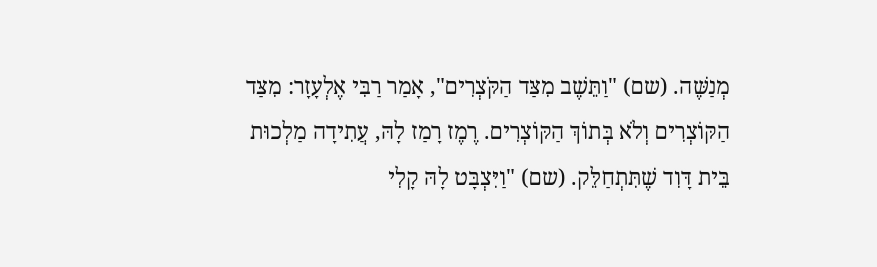מְנַשֶּׁה. (שם) "וַתֵּשֶׁב מִצַּד הַקֹּצְרִים", אָמַר רַבִּי אֶלְעָזָר: מִצַּד הַקּוֹצְרִים וְלֹא בְּתוֹךְ הַקּוֹצְרִים. רֶמֶז רָמַז לָהּ, עֲתִידָה מַלְכוּת בֵּית דָּוִד שֶׁתִּתְחַלֵּק. (שם) "וַיִּצְבָּט לָהּ קָלִי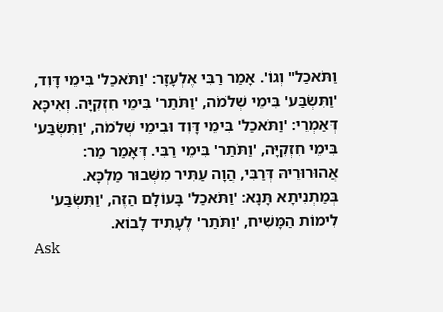וַתֹּאכַל" וְגוֹ'. אָמַר רַבִּי אֶלְעָזָר: 'וַתֹּאכַל' בִּימֵי דָּוִד, 'וַתִּשְׂבַּע' בִּימֵי שְׁלֹמֹה, 'וַתֹּתַר' בִּימֵי חִזְקִיָּה. וְאִיכָּא דְּאַמְרֵי: 'וַתֹּאכַל' בִּימֵי דָּוִד וּבִימֵי שְׁלֹמֹה, 'וַתִּשְׂבַּע' בִּימֵי חִזְקִיָּה, 'וַתֹּתַר' בִּימֵי רַבִּי. דְּאָמַר מַר: אֲהוּרוּרֵיהּ דְּרַבִּי, הֲוָה עַתִּיר מִשְּׁבוּר מַלְכָּא. בְּמַתְנִיתָא תָּנָא: 'וַתֹּאכַל' בָּעוֹלָם הַזֶּה, 'וַתִּשְׂבַּע' לִימוֹת הַמָּשִׁיח, 'וַתֹּתַר' לֶעָתִיד לָבוֹא.
Ask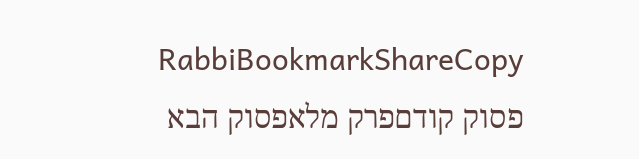RabbiBookmarkShareCopy
פסוק קודםפרק מלאפסוק הבא